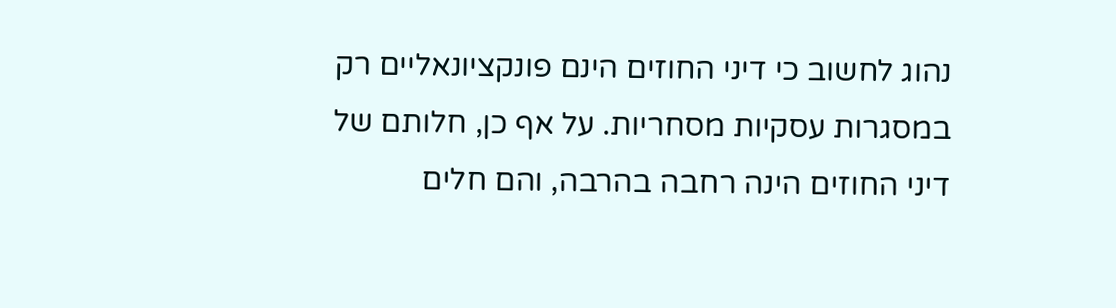נהוג לחשוב כי דיני החוזים הינם פונקציונאליים רק במסגרות עסקיות מסחריות. על אף כן, חלותם של דיני החוזים הינה רחבה בהרבה, והם חלים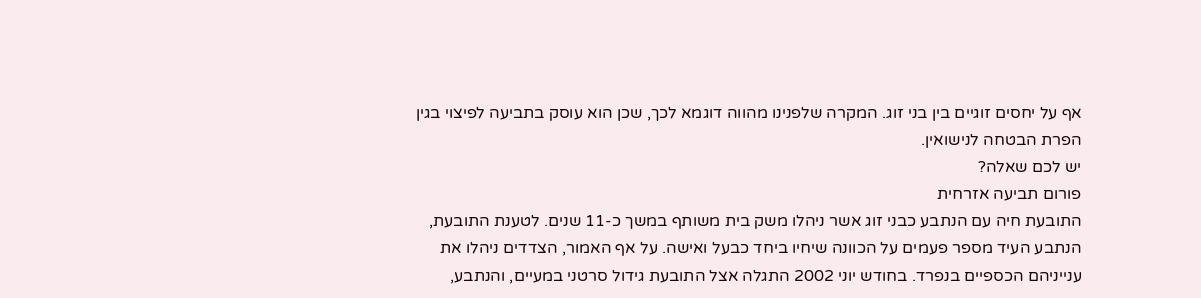אף על יחסים זוגיים בין בני זוג. המקרה שלפנינו מהווה דוגמא לכך, שכן הוא עוסק בתביעה לפיצוי בגין הפרת הבטחה לנישואין.
יש לכם שאלה?
פורום תביעה אזרחית
התובעת חיה עם הנתבע כבני זוג אשר ניהלו משק בית משותף במשך כ-11 שנים. לטענת התובעת, הנתבע העיד מספר פעמים על הכוונה שיחיו ביחד כבעל ואישה. על אף האמור, הצדדים ניהלו את ענייניהם הכספיים בנפרד. בחודש יוני 2002 התגלה אצל התובעת גידול סרטני במעיים, והנתבע,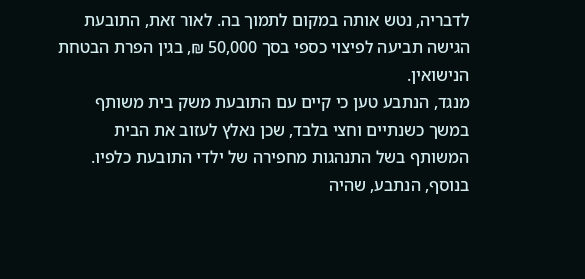לדבריה, נטש אותה במקום לתמוך בה. לאור זאת, התובעת הגישה תביעה לפיצוי כספי בסך 50,000 ₪, בגין הפרת הבטחת הנישואין.
מנגד, הנתבע טען כי קיים עם התובעת משק בית משותף במשך כשנתיים וחצי בלבד, שכן נאלץ לעזוב את הבית המשותף בשל התנהגות מחפירה של ילדי התובעת כלפיו. בנוסף, הנתבע, שהיה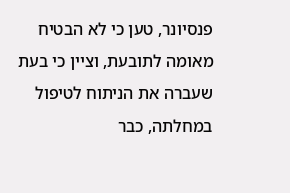פנסיונר, טען כי לא הבטיח מאומה לתובעת, וציין כי בעת שעברה את הניתוח לטיפול במחלתה, כבר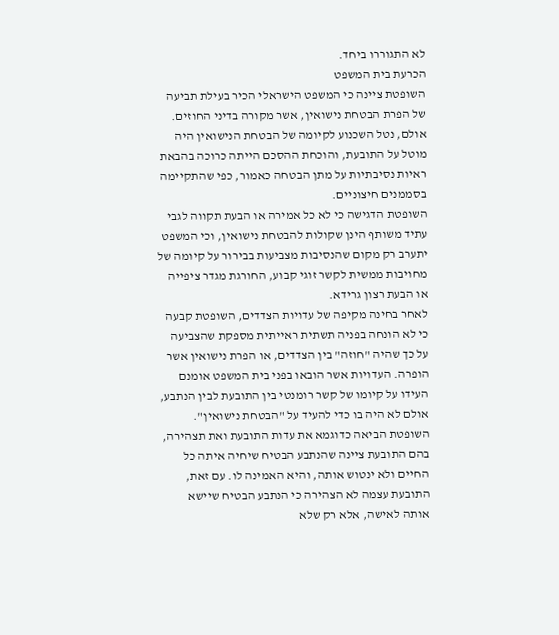לא התגוררו ביחד.
הכרעת בית המשפט
השופטת ציינה כי המשפט הישראלי הכיר בעילת תביעה של הפרת הבטחת נישואין, אשר מקורה בדיני החוזים. אולם, נטל השכנוע לקיומה של הבטחת הנישואין היה מוטל על התובעת, והוכחת ההסכם הייתה כרוכה בהבאת ראיות נסיבתיות על מתן הבטחה כאמור, כפי שהתקיימה בסממנים חיצוניים.
השופטת הדגישה כי לא כל אמירה או הבעת תקווה לגבי עתיד משותף הינן שקולות להבטחת נישואין, וכי המשפט יתערב רק מקום שהנסיבות מצביעות בבירור על קיומה של מחויבות ממשית לקשר זוגי קבוע, החורגת מגדר ציפייה או הבעת רצון גרידא.
לאחר בחינה מקיפה של עדויות הצדדים, השופטת קבעה כי לא הונחה בפניה תשתית ראייתית מספקת שהצביעה על כך שהיה "חוזה" בין הצדדים, או הפרת נישואין אשר הופרה. העדויות אשר הובאו בפני בית המשפט אומנם העידו על קיומו של קשר רומנטי בין התובעת לבין הנתבע, אולם לא היה בו כדי להעיד על "הבטחת נישואין".
השופטת הביאה כדוגמא את עדות התובעת ואת תצהירה, בהם התובעת ציינה שהנתבע הבטיח שיחיה איתה כל החיים ולא ינטוש אותה, והיא האמינה לו. עם זאת, התובעת עצמה לא הצהירה כי הנתבע הבטיח שיישא אותה לאישה, אלא רק שלא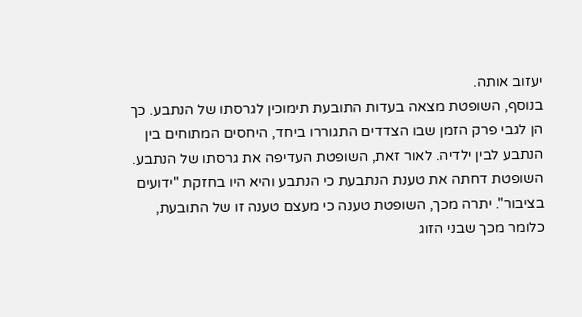יעזוב אותה.
בנוסף, השופטת מצאה בעדות התובעת תימוכין לגרסתו של הנתבע. כך הן לגבי פרק הזמן שבו הצדדים התגוררו ביחד, היחסים המתוחים בין הנתבע לבין ילדיה. לאור זאת, השופטת העדיפה את גרסתו של הנתבע.
השופטת דחתה את טענת הנתבעת כי הנתבע והיא היו בחזקת "ידועים בציבור". יתרה מכך, השופטת טענה כי מעצם טענה זו של התובעת, כלומר מכך שבני הזוג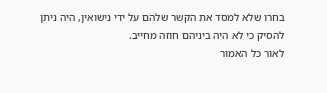בחרו שלא למסד את הקשר שלהם על ידי נישואין, היה ניתן להסיק כי לא היה ביניהם חוזה מחייב.
לאור כל האמור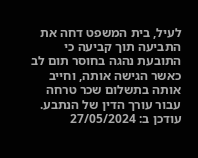לעיל, בית המשפט דחה את התביעה תוך קביעה כי התובעת נהגה בחוסר תום לב כאשר הגישה אותה, וחייב אותה בתשלום שכר טרחה עבור עורך הדין של הנתבע.
עודכן ב: 27/05/2024